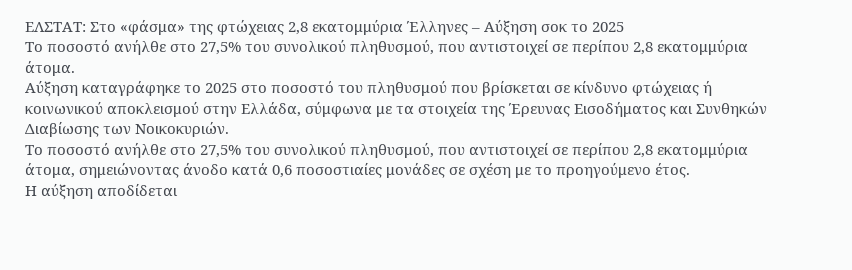ΕΛΣΤΑΤ: Στο «φάσμα» της φτώχειας 2,8 εκατομμύρια Έλληνες – Αύξηση σοκ το 2025
Το ποσοστό ανήλθε στο 27,5% του συνολικού πληθυσμού, που αντιστοιχεί σε περίπου 2,8 εκατομμύρια άτομα.
Αύξηση καταγράφηκε το 2025 στο ποσοστό του πληθυσμού που βρίσκεται σε κίνδυνο φτώχειας ή κοινωνικού αποκλεισμού στην Ελλάδα, σύμφωνα με τα στοιχεία της Έρευνας Εισοδήματος και Συνθηκών Διαβίωσης των Νοικοκυριών.
Το ποσοστό ανήλθε στο 27,5% του συνολικού πληθυσμού, που αντιστοιχεί σε περίπου 2,8 εκατομμύρια άτομα, σημειώνοντας άνοδο κατά 0,6 ποσοστιαίες μονάδες σε σχέση με το προηγούμενο έτος.
Η αύξηση αποδίδεται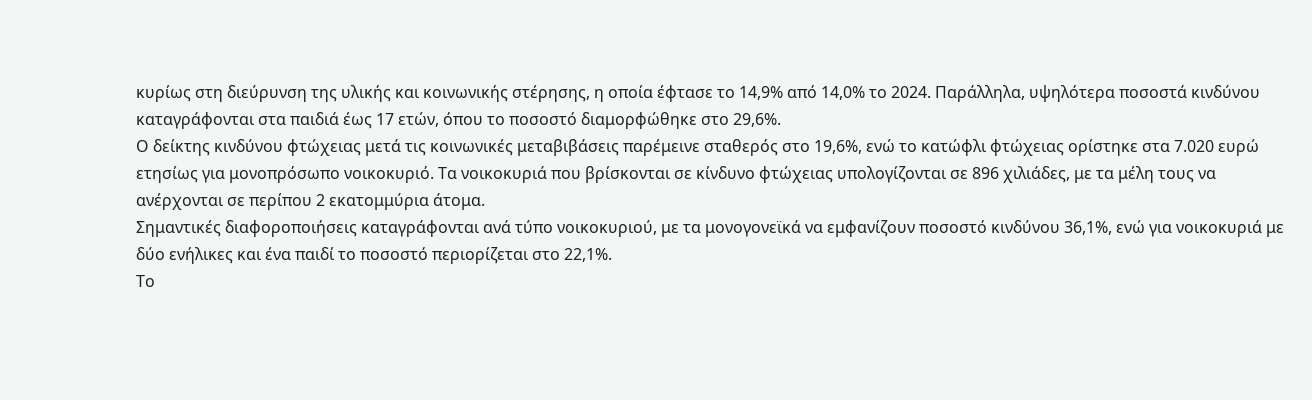κυρίως στη διεύρυνση της υλικής και κοινωνικής στέρησης, η οποία έφτασε το 14,9% από 14,0% το 2024. Παράλληλα, υψηλότερα ποσοστά κινδύνου καταγράφονται στα παιδιά έως 17 ετών, όπου το ποσοστό διαμορφώθηκε στο 29,6%.
Ο δείκτης κινδύνου φτώχειας μετά τις κοινωνικές μεταβιβάσεις παρέμεινε σταθερός στο 19,6%, ενώ το κατώφλι φτώχειας ορίστηκε στα 7.020 ευρώ ετησίως για μονοπρόσωπο νοικοκυριό. Τα νοικοκυριά που βρίσκονται σε κίνδυνο φτώχειας υπολογίζονται σε 896 χιλιάδες, με τα μέλη τους να ανέρχονται σε περίπου 2 εκατομμύρια άτομα.
Σημαντικές διαφοροποιήσεις καταγράφονται ανά τύπο νοικοκυριού, με τα μονογονεϊκά να εμφανίζουν ποσοστό κινδύνου 36,1%, ενώ για νοικοκυριά με δύο ενήλικες και ένα παιδί το ποσοστό περιορίζεται στο 22,1%.
Το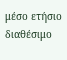μέσο ετήσιο διαθέσιμο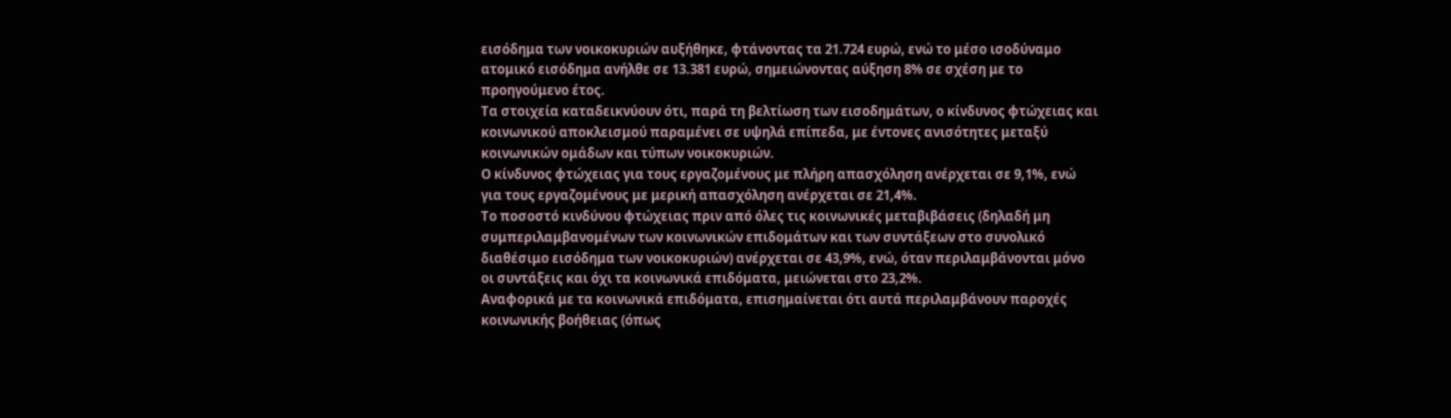εισόδημα των νοικοκυριών αυξήθηκε, φτάνοντας τα 21.724 ευρώ, ενώ το μέσο ισοδύναμο ατομικό εισόδημα ανήλθε σε 13.381 ευρώ, σημειώνοντας αύξηση 8% σε σχέση με το προηγούμενο έτος.
Τα στοιχεία καταδεικνύουν ότι, παρά τη βελτίωση των εισοδημάτων, ο κίνδυνος φτώχειας και κοινωνικού αποκλεισμού παραμένει σε υψηλά επίπεδα, με έντονες ανισότητες μεταξύ κοινωνικών ομάδων και τύπων νοικοκυριών.
Ο κίνδυνος φτώχειας για τους εργαζομένους με πλήρη απασχόληση ανέρχεται σε 9,1%, ενώ για τους εργαζομένους με μερική απασχόληση ανέρχεται σε 21,4%.
Το ποσοστό κινδύνου φτώχειας πριν από όλες τις κοινωνικές μεταβιβάσεις (δηλαδή μη συμπεριλαμβανομένων των κοινωνικών επιδομάτων και των συντάξεων στο συνολικό διαθέσιμο εισόδημα των νοικοκυριών) ανέρχεται σε 43,9%, ενώ, όταν περιλαμβάνονται μόνο οι συντάξεις και όχι τα κοινωνικά επιδόματα, μειώνεται στο 23,2%.
Αναφορικά με τα κοινωνικά επιδόματα, επισημαίνεται ότι αυτά περιλαμβάνουν παροχές κοινωνικής βοήθειας (όπως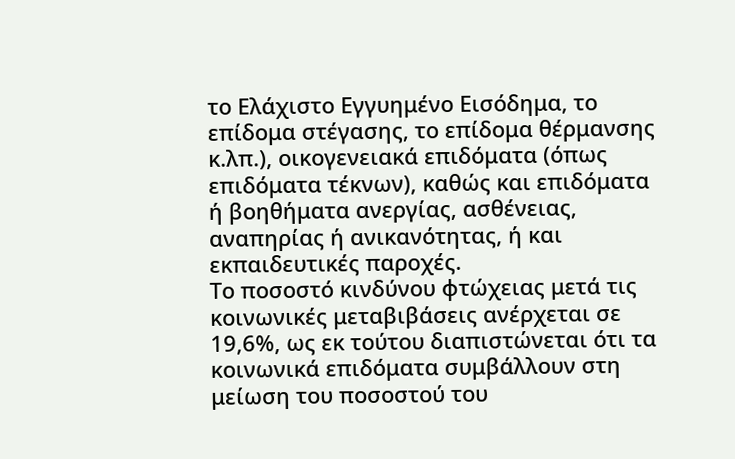το Ελάχιστο Εγγυημένο Εισόδημα, το επίδομα στέγασης, το επίδομα θέρμανσης κ.λπ.), οικογενειακά επιδόματα (όπως επιδόματα τέκνων), καθώς και επιδόματα ή βοηθήματα ανεργίας, ασθένειας, αναπηρίας ή ανικανότητας, ή και εκπαιδευτικές παροχές.
Το ποσοστό κινδύνου φτώχειας μετά τις κοινωνικές μεταβιβάσεις ανέρχεται σε 19,6%, ως εκ τούτου διαπιστώνεται ότι τα κοινωνικά επιδόματα συμβάλλουν στη μείωση του ποσοστού του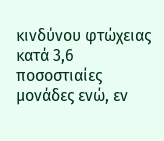κινδύνου φτώχειας κατά 3,6 ποσοστιαίες μονάδες ενώ, εν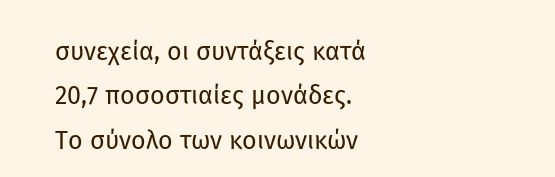συνεχεία, οι συντάξεις κατά 20,7 ποσοστιαίες μονάδες. Το σύνολο των κοινωνικών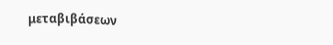μεταβιβάσεων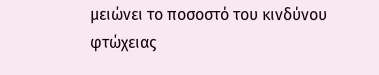μειώνει το ποσοστό του κινδύνου φτώχειας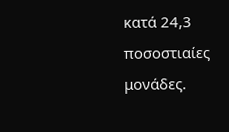κατά 24,3 ποσοστιαίες μονάδες.